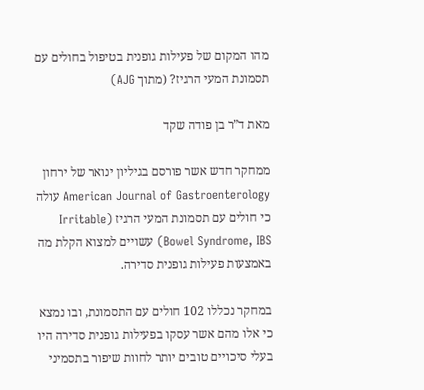מהו המקום של פעילות גופנית בטיפול בחולים עם תסמונת המעי הרגיז? (מתוך AJG)

מאת ד”ר בן פודה שקד

ממחקר חדש אשר פורסם בגיליון ינואר של ירחון American Journal of Gastroenterology עולה כי חולים עם תסמונת המעי הרגיז (Irritable Bowel Syndrome, IBS) עשויים למצוא הקלת מה באמצעות פעילות גופנית סדירה.

במחקר נכללו 102 חולים עם התסמונת, ובו נמצא כי אלו מהם אשר עסקו בפעילות גופנית סדירה היו בעלי סיכויים טובים יותר לחוות שיפור בתסמיני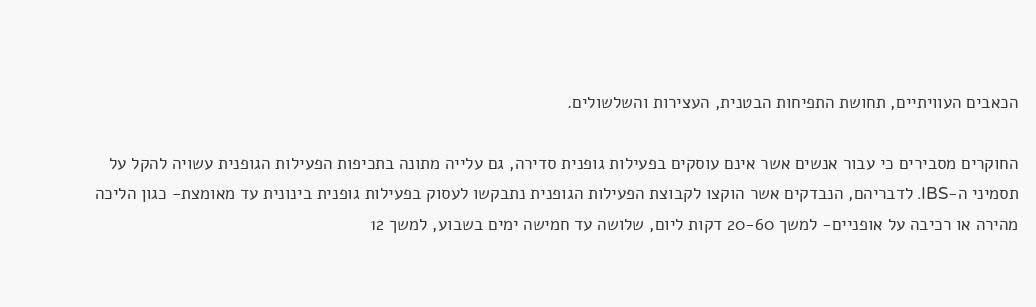הכאבים העוויתיים, תחושת התפיחות הבטנית, העצירות והשלשולים.

החוקרים מסבירים כי עבור אנשים אשר אינם עוסקים בפעילות גופנית סדירה, גם עלייה מתונה בתכיפות הפעילות הגופנית עשויה להקל על תסמיני ה-IBS. לדבריהם, הנבדקים אשר הוקצו לקבוצת הפעילות הגופנית נתבקשו לעסוק בפעילות גופנית בינונית עד מאומצת- כגון הליכה מהירה או רכיבה על אופניים- למשך 20-60 דקות ליום, שלושה עד חמישה ימים בשבוע, למשך 12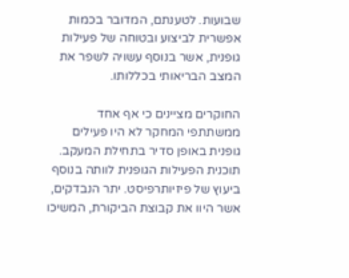שבועות. לטענתם, המדובר בכמות אפשרית לביצוע ובטוחה של פעילות גופנית, אשר בנוסף עשויה לשפר את המצב הבריאותי בכללותו.

החוקרים מציינים כי אף אחד ממשתתפי המחקר לא היו פעילים גופנית באופן סדיר בתחילת המעקב. תוכנית הפעילות הגופנית לוותה בנוסף ביעוץ של פיזיותרפיסט. יתר הנבדקים, אשר היוו את קבוצת הביקורת, המשיכו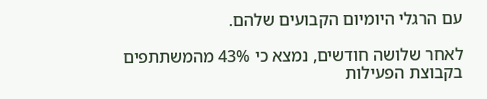עם הרגלי היומיום הקבועים שלהם.

לאחר שלושה חודשים, נמצא כי 43% מהמשתתפים בקבוצת הפעילות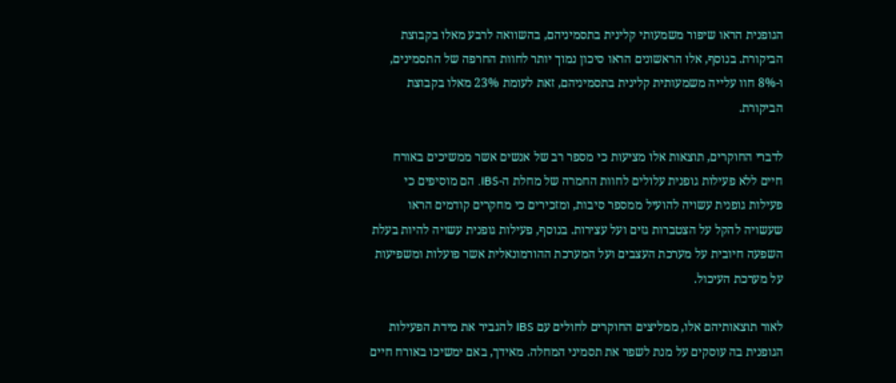הגופנית הראו שיפור משמעותי קלינית בתסמיניהם, בהשוואה לרבע מאלו בקבוצת הביקורת. בנוסף, אלו הראשונים הראו סיכון נמוך יותר לחוות החרפה של התסמינים, ו-8% חוו עלייה משמעותית קלינית בתסמיניהם, זאת לעומת 23% מאלו בקבוצת הביקורת.

לדברי החוקרים, תוצאות אלו מציעות כי מספר רב של אנשים אשר ממשיכים באורח חיים ללא פעילות גופנית עלולים לחוות החמרה של מחלת ה-IBS. הם מוסיפים כי פעילות גופנית עשויה להועיל ממספר סיבות, ומזכירים כי מחקרים קודמים הראו שעשויה להקל על הצטברות גזים ועל עצירות. בנוסף, פעילות גופנית עשויה להיות בעלת השפעה חיובית על מערכת העצבים ועל המערכת ההורמונאלית אשר פועלות ומשפיעות על מערכת העיכול.

לאור תוצאותיהם אלו, ממליצים החוקרים לחולים עם IBS להגביר את מידת הפעילות הגופנית בה עוסקים על מנת לשפר את תסמיני המחלה. מאידך, באם ימשיכו באורח חיים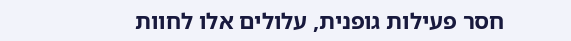חסר פעילות גופנית, עלולים אלו לחוות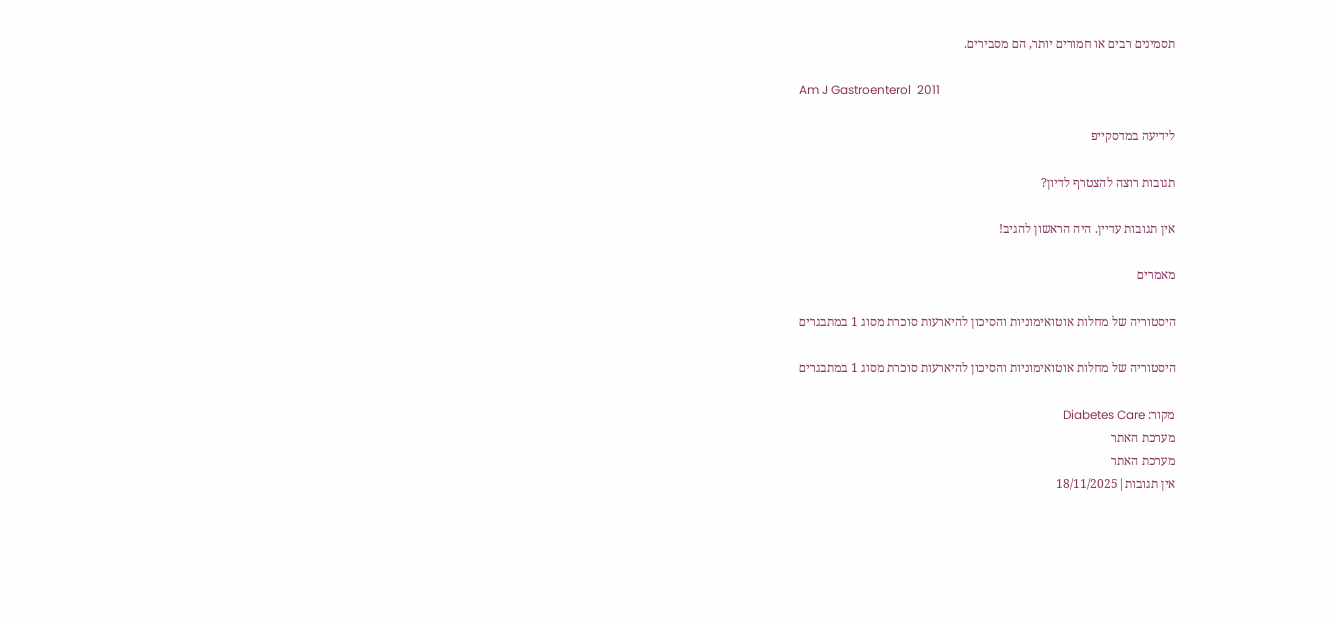תסמינים רבים או חמורים יותר, הם מסבירים.

Am J Gastroenterol  2011

לידיעה במדסקייפ

תגובות רוצה להצטרף לדיון?

אין תגובות עדיין. היה הראשון להגיב!

מאמרים

היסטוריה של מחלות אוטואימוניות והסיכון להיארעות סוכרת מסוג 1 במתבגרים

היסטוריה של מחלות אוטואימוניות והסיכון להיארעות סוכרת מסוג 1 במתבגרים

מקור: Diabetes Care
מערכת האתר
מערכת האתר
אין תגובות|18/11/2025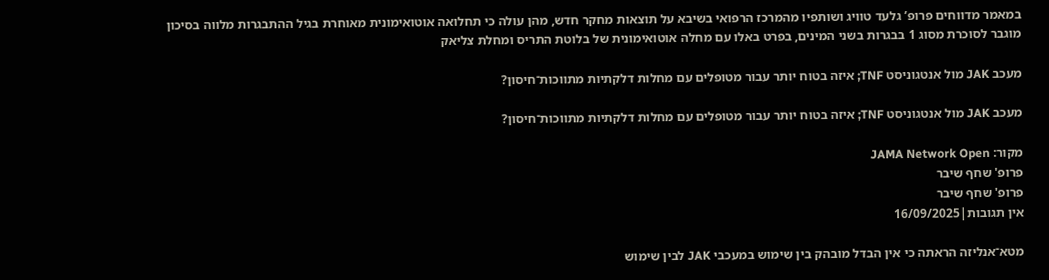במאמר מדווחים פרופ’ גלעד טוויג ושותפיו מהמרכז הרפואי בשיבא על תוצאות מחקר חדש, מהן עולה כי תחלואה אוטואימונית מאוחרת בגיל ההתבגרות מלווה בסיכון מוגבר לסוכרת מסוג 1 בבגרות בשני המינים, בפרט באלו עם מחלה אוטואימונית של בלוטת התריס ומחלת צליאק

מעכב JAK מול אנטגוניסט TNF; איזה בטוח יותר עבור מטופלים עם מחלות דלקתיות מתווכות־חיסון?

מעכב JAK מול אנטגוניסט TNF; איזה בטוח יותר עבור מטופלים עם מחלות דלקתיות מתווכות־חיסון?

מקור: JAMA Network Open
פרופ' שחף שיבר
פרופ' שחף שיבר
אין תגובות|16/09/2025

מטא־אנליזה הראתה כי אין הבדל מובהק בין שימוש במעכבי JAK לבין שימוש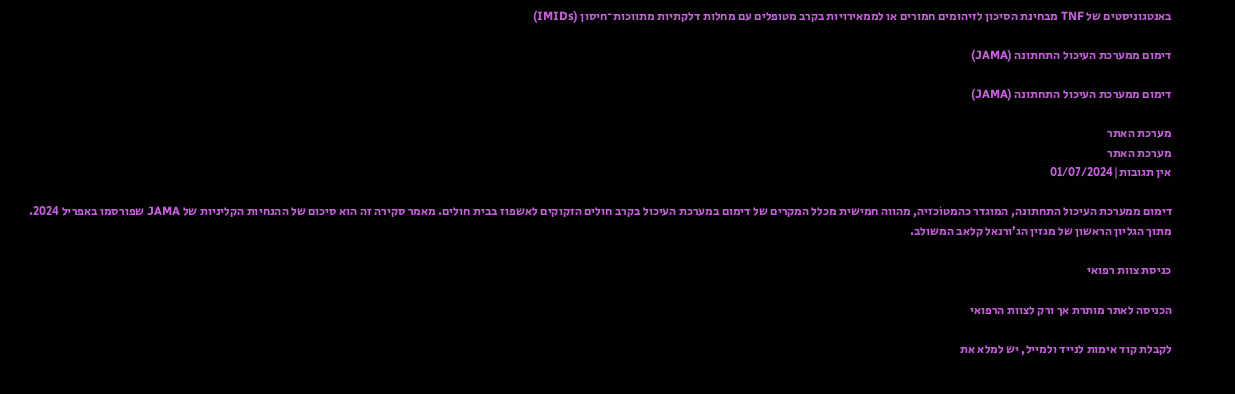באנטגוניסטים של TNF מבחינת הסיכון לזיהומים חמורים או לממאירויות בקרב מטופלים עם מחלות דלקתיות מתווכות־חיסון (IMIDs)

דימום ממערכת העיכול התחתונה (JAMA)

דימום ממערכת העיכול התחתונה (JAMA)

מערכת האתר
מערכת האתר
אין תגובות|01/07/2024

דימום ממערכת העיכול התחתונה, המוגדר כהמטוֹכזיה, מהווה חמישית מכלל המקרים של דימום במערכת העיכול בקרב חולים הזקוקים לאשפוז בבית חולים. מאמר סקירה זה הוא סיכום של ההנחיות הקליניות של JAMA שפורסמו באפריל 2024.
מתוך הגליון הראשון של מגזין הג’ורנאל קלאב המשולב.

כניסת צוות רפואי

הכניסה לאתר מותרת אך ורק לצוות הרפואי

לקבלת קוד אימות לנייד ולמייל, יש למלא את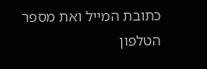כתובת המייל ואת מספר הטלפון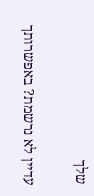שלך

עדיין לא נרשמת? באפשרותך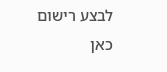לבצע רישום כאן